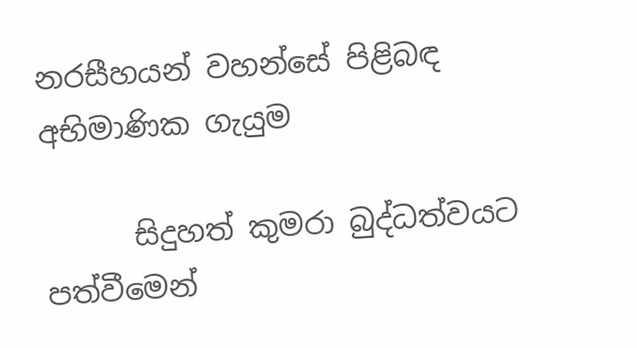නරසීහයන් වහන්සේ පිළිබඳ අභිමාණික ගැයුම

      සිදුහත් කුමරා බුද්ධත්වයට පත්වීමෙන්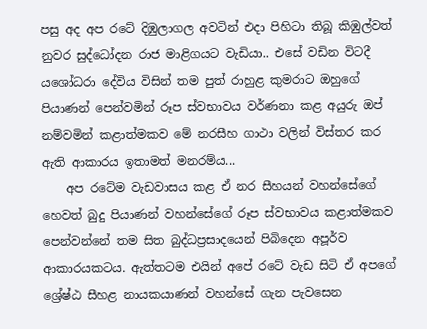පසු අද අප රටේ දිඹුලාගල අවටින් එදා පිහිටා තිබූ කිඹුල්වත් නුවර සුද්ධෝදන රාජ මාළිගයට වැඩියා.. එසේ වඩින විටදී යශෝධරා දේවිය විසින් තම පුත් රාහුළ කුමරාට ඔහුගේ පියාණන් පෙන්වමින් රූප ස්වභාවය වර්ණනා කළ අයුරු ඔප් නම්වමින් කළාත්මකව මේ නරසීහ ගාථා වලින් විස්තර කර ඇති ආකාරය ඉතාමත් මනරම්ය...
    අප රටේම වැඩවාසය කළ ඒ නර සීහයන් වහන්සේගේ හෙවත් බුදු පියාණන් වහන්සේගේ රූප ස්වභාවය කළාත්මකව පෙන්වන්නේ තම සිත බුද්ධප්‍රසාදයෙන් පිබිදෙන අපූර්ව ආකාරයකටය. ඇත්තටම එයින් අපේ රටේ වැඩ සිටි ඒ අපගේ ශ්‍රේෂ්ඨ සීහළ නායකයාණන් වහන්සේ ගැන පැවසෙන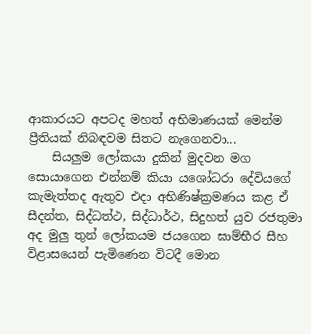ආකාරයට අපටද මහත් අභිමාණයක් මෙන්ම ප්‍රීතියක් නිබඳවම සිතට නැගෙනවා...
    සියලුම ලෝකයා දුකින් මුදවන මග සොයාගෙන එන්නම් කියා යශෝධරා දේවියගේ කැමැත්තද ඇතුව එදා අභිණිෂ්ක්‍රමණය කළ ඒ සීදන්ත, සිද්ධත්ථ, සිද්ධාර්ථ, සිදුහත් යුව රජතුමා අද මුලු තුන් ලෝකයම ජයගෙන ඝාම්භීර සීහ විළාසයෙන් පැමිණෙන විටදී මොන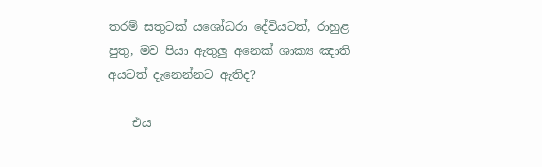තරම් සතුටක් යශෝධරා දේවියටත්, රාහුළ පුතු, මව පියා ඇතුලු අනෙක් ශාක්‍ය ඤාති අයටත් දැනෙන්නට ඇතිද?

    එය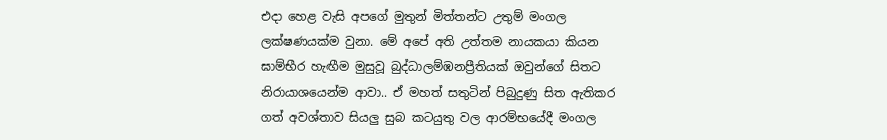එදා හෙළ වැසි අපගේ මුතුන් මිත්තන්ට උතුම් මංගල ලක්ෂණයක්ම වුනා. මේ අපේ අති උත්තම නායකයා කියන ඝාම්භීර හැඟීම මුසුවූ බුද්ධාලම්ඹනප්‍රීතියක් ඔවුන්ගේ සිතට නිරායාශයෙන්ම ආවා.. ඒ මහත් සතුටින් පිබුදුණු සිත ඇතිකර ගත් අවශ්තාව සියලු සුබ කටයුතු වල ආරම්භයේදී මංගල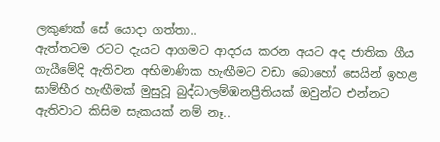ලකුණක් සේ යොදා ගත්තා..
ඇත්තටම රටට දැයට ආගමට ආදරය කරන අයට අද ජාතික ගීය ගැයීමේදි ඇතිවන අභිමාණික හැඟීමට වඩා බොහෝ සෙයින් ඉහළ ඝාම්භීර හැඟීමක් මුසුවූ බුද්ධාලම්ඹනප්‍රීතියක් ඔවුන්ට එන්නට ඇතිවාට කිසිම සැකයක් නම් නෑ..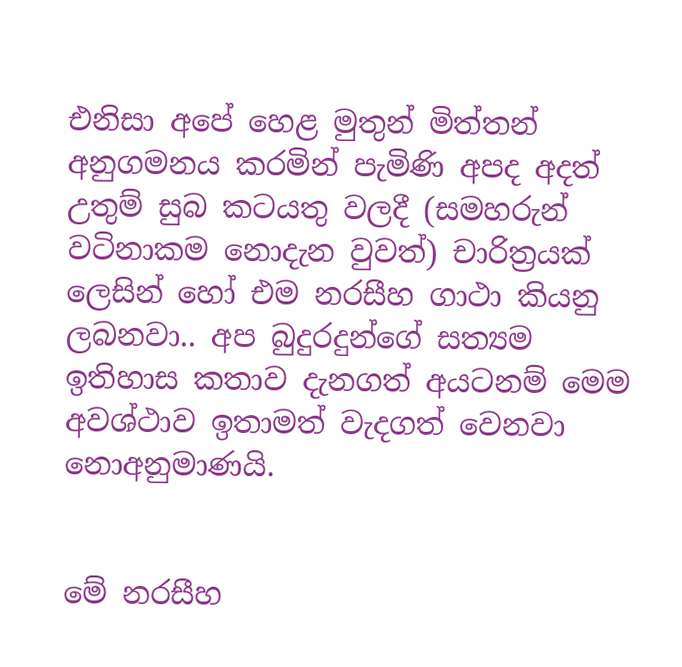එනිසා අපේ හෙළ මුතුන් මිත්තන් අනුගමනය කරමින් පැමිණි අපද අදත් උතුම් සුබ කටයතු වලදී (සමහරුන් වටිනාකම නොදැන වුවත්) චාරිත්‍රයක් ලෙසින් හෝ එම නරසීහ ගාථා කියනු ලබනවා.. අප බුදුරදුන්ගේ සත්‍යම ඉතිහාස කතාව දැනගත් අයටනම් මෙම අවශ්ථාව ඉතාමත් වැදගත් වෙනවා නොඅනුමාණයි.


මේ නරසීහ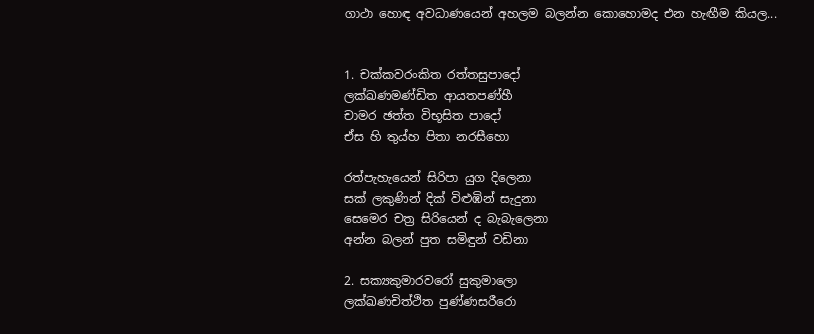ගාථා හොඳ අවධාණයෙන් අහලම බලන්න කොහොමද එන හැඟීම කියල...


1. චක්කවරංකිත රත්තසුපාදෝ
ලක්ඛණමණ්ඩිත ආයතපණ්හී
චාමර ඡත්ත විභූසිත පාදෝ
ඒස හි තුය්හ පිතා නරසීහො

රත්පැහැයෙන් සිරිපා යුග දිලෙනා
සක් ලකුණින් දික් විළුඹින් සැදුනා
සෙමෙර චත්‍ර සිරියෙන් ද බැබැලෙනා
අන්න බලන් පුත සමිඳුන් වඩිනා

2. සක්‍යකුමාරවරෝ සුකුමාලො
ලක්ඛණචිත්ථිත පුණ්ණසරීරො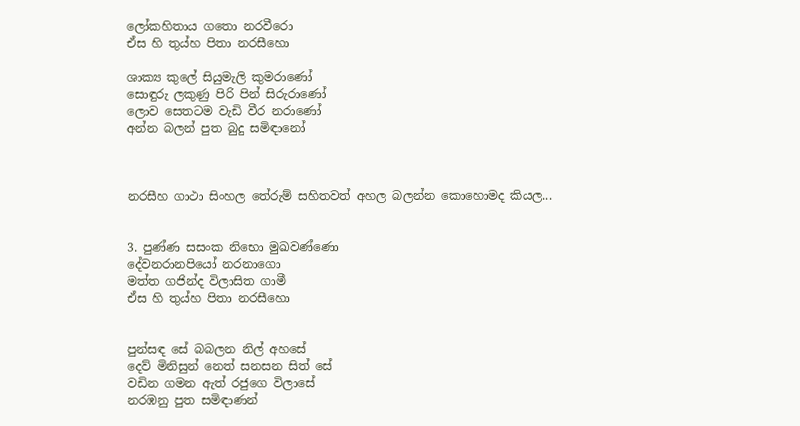ලෝකහිතාය ගතො නරවීරො
ඒස හි තුය්හ පිතා නරසීහො

ශාක්‍ය කුලේ සියුමැලි කුමරාණෝ
සොඳුරු ලකුණු පිරි පින් සිරුරාණෝ
ලොව සෙතටම වැඩි වීර නරාණෝ
අන්න බලන් පුත බුදු සමිඳානෝ



නරසීහ ගාථා සිංහල තේරුම් සහිතවත් අහල බලන්න කොහොමද කියල...


3. පුණ්ණ සසංක නිභො මුඛවණ්ණො
දේවනරානපියෝ නරනාගො
මත්ත ගජින්ද විලාසිත ගාමී
ඒස හි තුය්හ පිතා නරසීහො


පුන්සඳ සේ බබලන නිල් අහසේ
දෙව් මිනිසුන් නෙත් සනසන සිත් සේ
වඩින ගමන ඇත් රජුගෙ විලාසේ
නරඹනු පුත සමිඳාණන්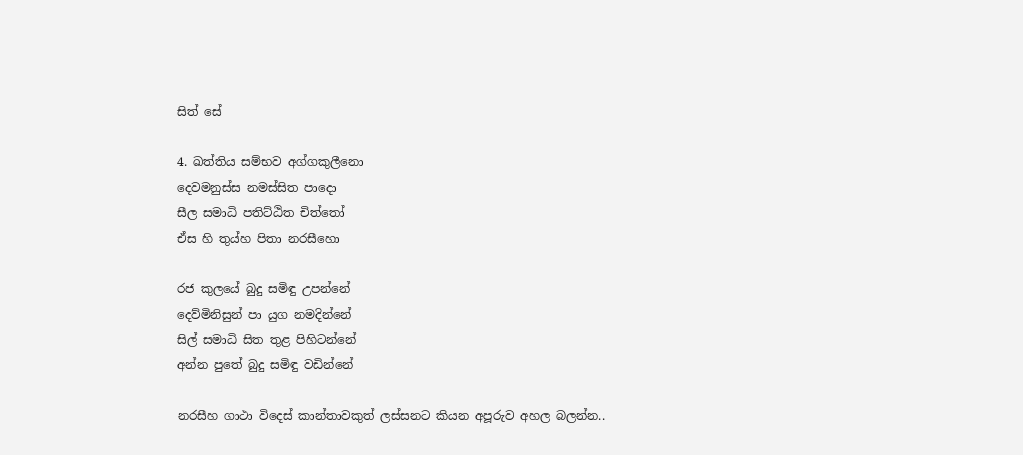සිත් සේ

4. ඛත්තිය සම්භව අග්ගකුලීනො
දෙවමනුස්ස නමස්සිත පාදො
සීල සමාධි පතිට්ඨිත චිත්තෝ
ඒස හි තුය්හ පිතා නරසීහො

රජ කුලයේ බුදු සමිඳු උපන්නේ
දෙව්මිනිසුන් පා යුග නමදින්නේ
සිල් සමාධි සිත තුළ පිහිටන්නේ
අන්න පුතේ බුදු සමිඳු වඩින්නේ

නරසීහ ගාථා විදෙස් කාන්තාවකුත් ලස්සනට කියන අපූරුව අහල බලන්න..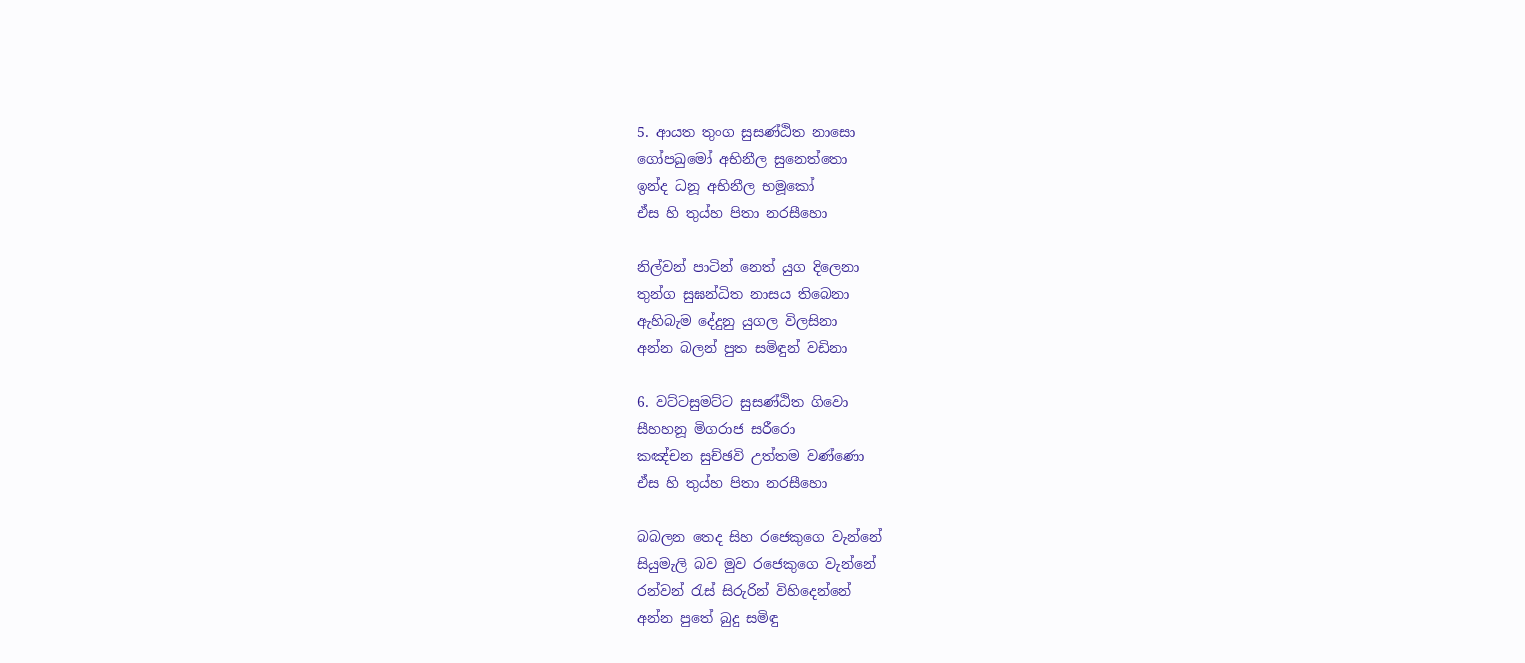5. ආයත තුංග සුසණ්ඨිත නාසො
ගෝපඛුමෝ අභිනීල සුනෙත්තො
ඉන්ද ධනූ අභිනීල භමූකෝ
ඒස හි තුය්හ පිතා නරසීහො

නිල්වන් පාටින් නෙත් යුග දිලෙනා
තුන්ග සුඝන්ධිත නාසය තිබෙනා
ඇහිබැම දේදුනු යුගල විලසිනා
අන්න බලන් පුත සමිඳුන් වඩිනා

6. වට්ටසුමට්ට සුසණ්ඨිත ගිවො
සීහහනූ මිගරාජ සරීරො
කඤ්චන සුච්ඡවි උත්තම වණ්ණො
ඒස හි තුය්හ පිතා නරසීහො

බබලන තෙද සිහ රජෙකුගෙ වැන්නේ
සියුමැලි බව මුව රජෙකුගෙ වැන්නේ
රන්වන් රැස් සිරුරින් විහිදෙන්නේ
අන්න පුතේ බුදු සමිඳු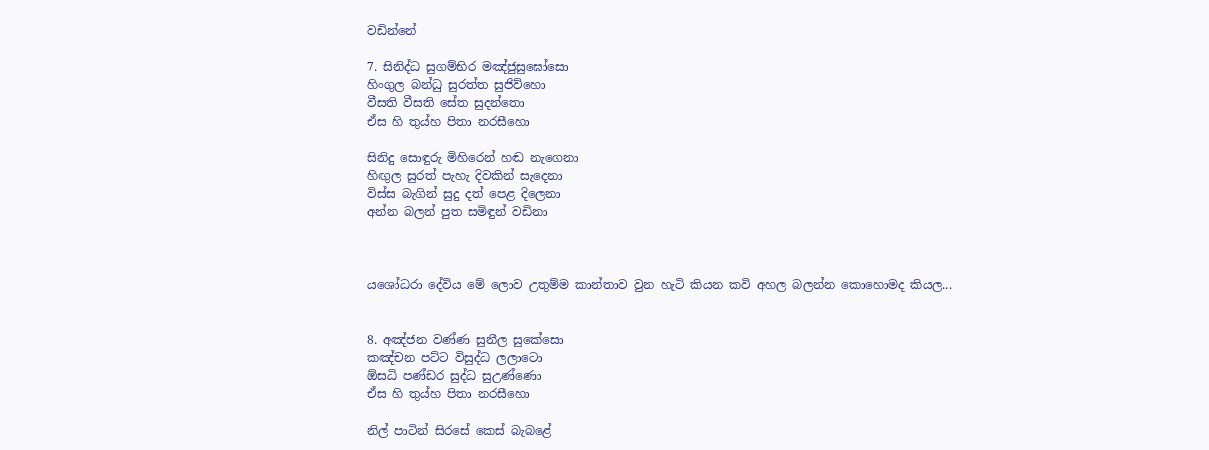වඩින්නේ

7. සිනිද්ධ සුගම්භිර මඤ්ජුසුඝෝසො
හිංගුල බන්ධු සුරත්ත සුජිව්හො
වීසති වීසති සේත සුදන්තො
ඒස හි තුය්හ පිතා නරසීහො

සිනිදු සොඳුරු මිහිරෙන් හඬ නැගෙනා
හිඟුල සුරත් පැහැ දිවකින් සැදෙනා
විස්ස බැගින් සුදු දත් පෙළ දිලෙනා
අන්න බලන් පුත සමිඳුන් වඩිනා



යශෝධරා දේවිය මේ ලොව උතුම්ම කාන්තාව වුන හැටි කියන කවි අහල බලන්න කොහොමද කියල...


8. අඤ්ජන වණ්ණ සුනීල සුකේසො
කඤ්චන පට්ට විසුද්ධ ලලාටො
ඕසධි පණ්ඩර සුද්ධ සුඋණ්ණො
ඒස හි තුය්හ පිතා නරසීහො

නිල් පාටින් සිරසේ කෙස් බැබළේ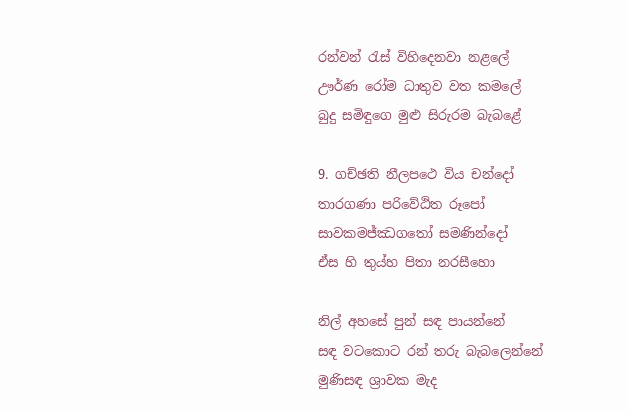රන්වන් රැස් විහිදෙනවා නළලේ
ඌර්ණ රෝම ධාතුව වත කමලේ
බුදු සමිඳුගෙ මුළු සිරුරම බැබළේ

9. ගච්ඡති නීලපථෙ විය චන්දෝ
තාරගණා පරිවේඨිත රූපෝ
සාවකමජ්ඣගතෝ සමණින්දෝ
ඒස හි තුය්හ පිතා නරසීහො

නිල් අහසේ පුන් සඳ පායන්නේ
සඳ වටකොට රන් තරු බැබලෙන්නේ
මුණිසඳ ශ්‍රාවක මැද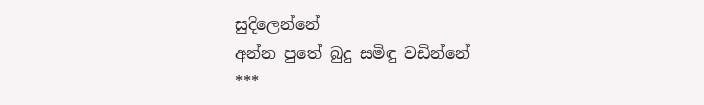සුදිලෙන්නේ
අන්න පුතේ බුදු සමිඳු වඩින්නේ
***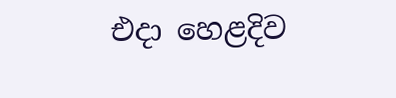එදා හෙළදිව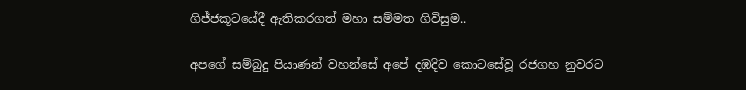ගිජ්ජකූටයේදී ඇතිකරගත් මහා සම්මත ගිවිසුම..

අපගේ සම්බුදු පියාණන් වහන්සේ අපේ දඹදිව කොටසේවූ රජගහ නුවරට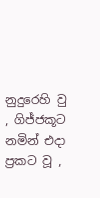නුදුරෙහි වු , ගිජ්ජකූට නමින් එදා ප්‍රකට වූ ,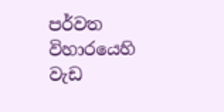පර්වත විහාරයෙහි වැඩ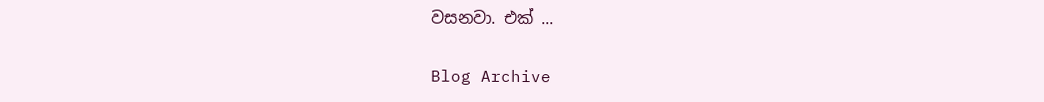වසනවා. එක් ...

Blog Archive